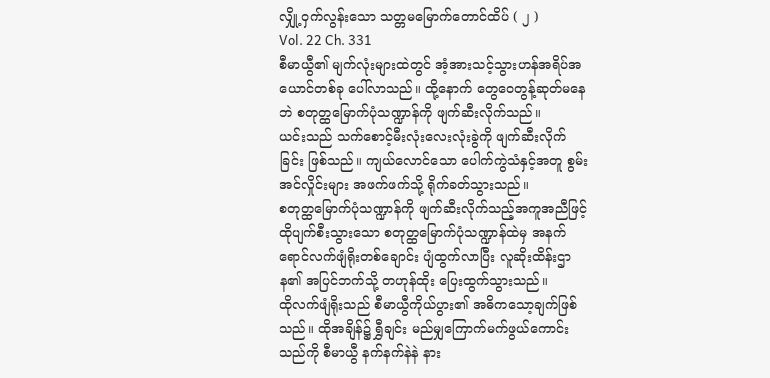လျှို့ဝှက်လွန်းသော သတ္တမမြောက်တောင်ထိပ် ( ၂ )
Vol. 22 Ch. 331
စီမာယွီ၏ မျက်လုံးများထဲတွင် အံ့အားသင့်သွားဟန်အရိပ်အယောင်တစ်ခု ပေါ်လာသည်။ ထို့နောက် တွေဝေတွန့်ဆုတ်မနေဘဲ စတုတ္ထမြောက်ပုံသဏ္ဍာန်ကို ဖျက်ဆီးလိုက်သည်။
ယင်းသည် သက်စောင့်မီးလုံးလေးလုံးခွဲကို ဖျက်ဆီးလိုက်ခြင်း ဖြစ်သည်။ ကျယ်လောင်သော ပေါက်ကွဲသံနှင့်အတူ စွမ်းအင်လှိုင်းများ အဖက်ဖက်သို့ ရိုက်ခတ်သွားသည်။
စတုတ္ထမြောက်ပုံသဏ္ဍာန်ကို ဖျက်ဆီးလိုက်သည့်အကူအညီဖြင့် ထိုပျက်စီးသွားသော စတုတ္ထမြောက်ပုံသဏ္ဍာန်ထဲမှ အနက်ရောင်လက်ဖျံရိုးတစ်ချောင်း ပျံထွက်လာပြီး လူဆိုးထိန်းဌာန၏ အပြင်ဘက်သို့ တဟုန်ထိုး ပြေးထွက်သွားသည်။
ထိုလက်ဖျံရိုးသည် စီမာယွီကိုယ်ပွား၏ အဓိကသော့ချက်ဖြစ်သည်။ ထိုအချိန်၌ ရွှီချင်း မည်မျှကြောက်မက်ဖွယ်ကောင်းသည်ကို စီမာယွီ နက်နက်နဲနဲ နား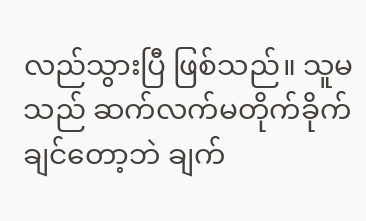လည်သွားပြီ ဖြစ်သည်။ သူမသည် ဆက်လက်မတိုက်ခိုက်ချင်တော့ဘဲ ချက်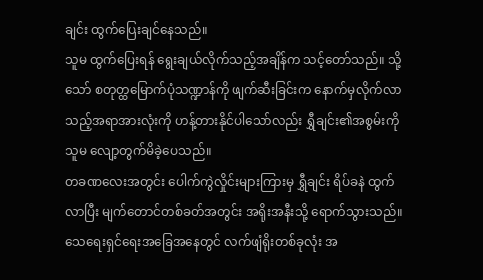ချင်း ထွက်ပြေးချင်နေသည်။
သူမ ထွက်ပြေးရန် ရွေးချယ်လိုက်သည့်အချိန်က သင့်တော်သည်။ သို့သော် စတုတ္ထမြောက်ပုံသဏ္ဍာန်ကို ဖျက်ဆီးခြင်းက နောက်မှလိုက်လာသည့်အရာအားလုံးကို ဟန့်တားနိုင်ပါသော်လည်း ရွှီချင်း၏အစွမ်းကို သူမ လျော့တွက်မိခဲ့ပေသည်။
တခဏလေးအတွင်း ပေါက်ကွဲလှိုင်းများကြားမှ ရွှီချင်း ရိပ်ခနဲ ထွက်လာပြီး မျက်တောင်တစ်ခတ်အတွင်း အရိုးအနီးသို့ ရောက်သွားသည်။
သေရေးရှင်ရေးအခြေအနေတွင် လက်ဖျံရိုးတစ်ခုလုံး အ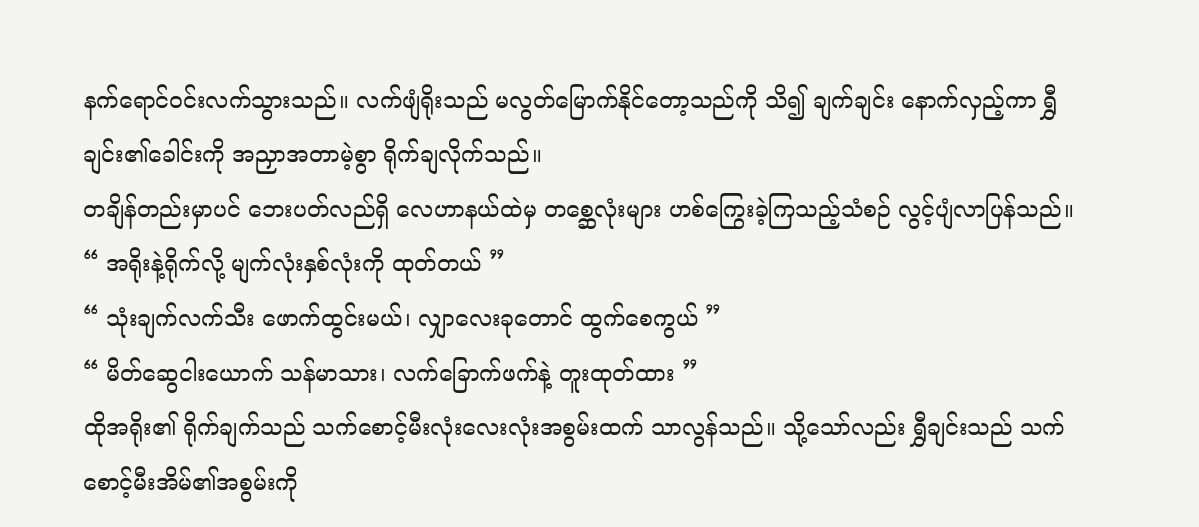နက်ရောင်ဝင်းလက်သွားသည်။ လက်ဖျံရိုးသည် မလွတ်မြောက်နိုင်တော့သည်ကို သိ၍ ချက်ချင်း နောက်လှည့်ကာ ရွှီချင်း၏ခေါင်းကို အညှာအတာမဲ့စွာ ရိုက်ချလိုက်သည်။
တချိန်တည်းမှာပင် ဘေးပတ်လည်ရှိ လေဟာနယ်ထဲမှ တစ္ဆေလုံးများ ဟစ်ကြွေးခဲ့ကြသည့်သံစဉ် လွင့်ပျံလာပြန်သည်။
“ အရိုးနဲ့ရိုက်လို့ မျက်လုံးနှစ်လုံးကို ထုတ်တယ် ”
“ သုံးချက်လက်သီး ဖောက်ထွင်းမယ်၊ လျှာလေးခုတောင် ထွက်စေကွယ် ”
“ မိတ်ဆွေငါးယောက် သန်မာသား၊ လက်ခြောက်ဖက်နဲ့ တူးထုတ်ထား ”
ထိုအရိုး၏ ရိုက်ချက်သည် သက်စောင့်မီးလုံးလေးလုံးအစွမ်းထက် သာလွန်သည်။ သို့သော်လည်း ရွှီချင်းသည် သက်စောင့်မီးအိမ်၏အစွမ်းကို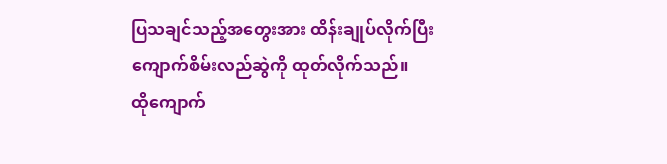ပြသချင်သည့်အတွေးအား ထိန်းချုပ်လိုက်ပြီး ကျောက်စိမ်းလည်ဆွဲကို ထုတ်လိုက်သည်။
ထိုကျောက်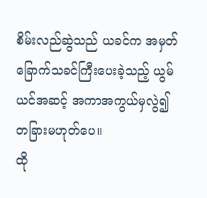စိမ်းလည်ဆွဲသည် ယခင်က အမှတ်ခြောက်သခင်ကြီးပေးခဲ့သည့် ယွမ်ယင်အဆင့် အကာအကွယ်မှလွဲ၍ တခြားမဟုတ်ပေ။
ထို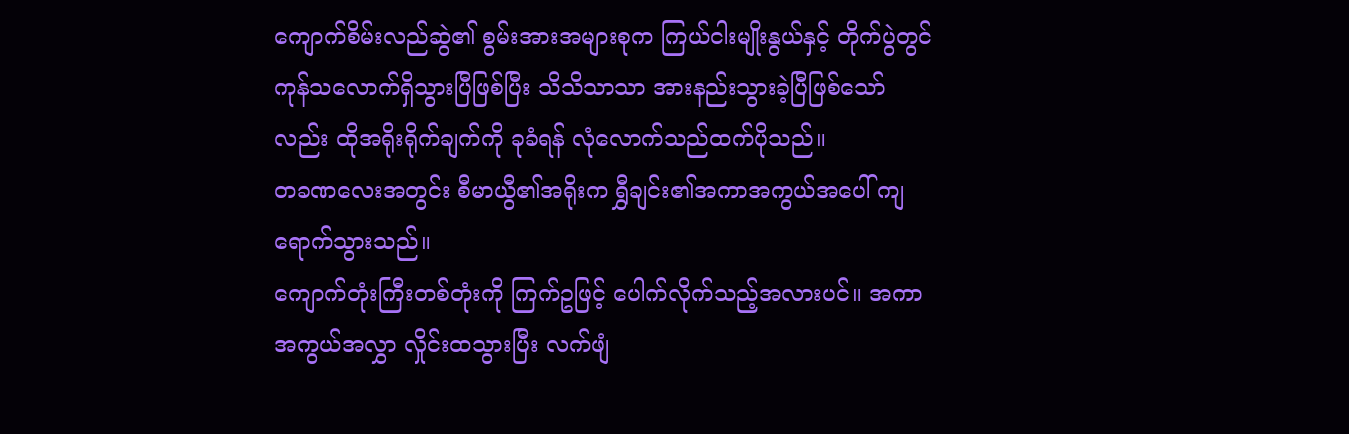ကျောက်စိမ်းလည်ဆွဲ၏ စွမ်းအားအများစုက ကြယ်ငါးမျိုးနွယ်နှင့် တိုက်ပွဲတွင် ကုန်သလောက်ရှိသွားပြီဖြစ်ပြီး သိသိသာသာ အားနည်းသွားခဲ့ပြီဖြစ်သော်လည်း ထိုအရိုးရိုက်ချက်ကို ခုခံရန် လုံလောက်သည်ထက်ပိုသည်။
တခဏလေးအတွင်း စီမာယွီ၏အရိုးက ရွှီချင်း၏အကာအကွယ်အပေါ် ကျရောက်သွားသည်။
ကျောက်တုံးကြီးတစ်တုံးကို ကြက်ဥဖြင့် ပေါက်လိုက်သည့်အလားပင်။ အကာအကွယ်အလွှာ လှိုင်းထသွားပြီး လက်ဖျံ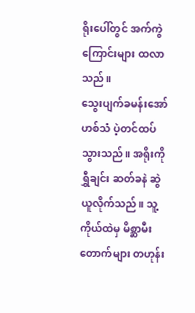ရိုးပေါ်တွင် အက်ကွဲကြောင်းများ ထလာသည်။
သွေးပျက်ခမန်းအော်ဟစ်သံ ပဲ့တင်ထပ်သွားသည်။ အရိုးကို ရွှီချင်း ဆတ်ခနဲ ဆွဲယူလိုက်သည်။ သူ့ကိုယ်ထဲမှ မိစ္ဆာမီးတောက်များ တဟုန်း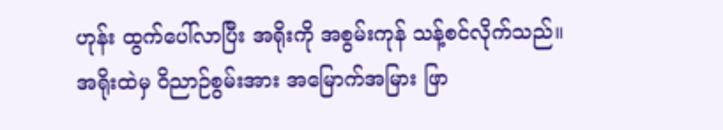ဟုန်း ထွက်ပေါ်လာပြီး အရိုးကို အစွမ်းကုန် သန့်စင်လိုက်သည်။
အရိုးထဲမှ ဝိညာဉ်စွမ်းအား အမြောက်အမြား ဖြာ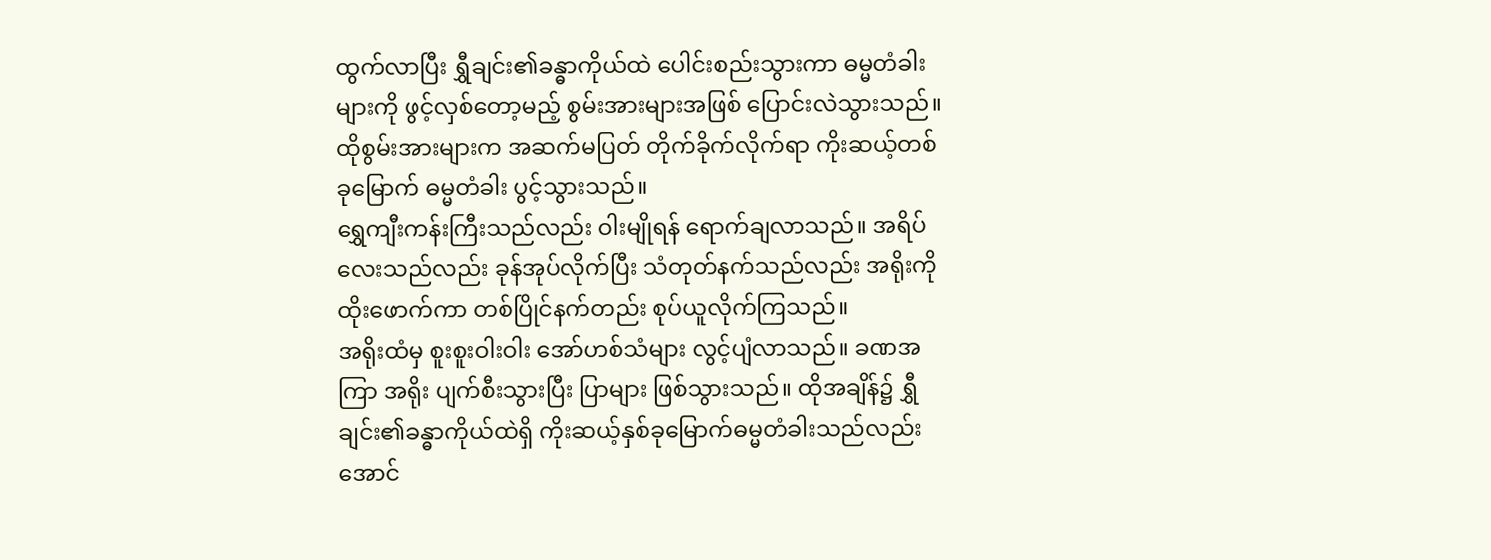ထွက်လာပြီး ရွှီချင်း၏ခန္ဓာကိုယ်ထဲ ပေါင်းစည်းသွားကာ ဓမ္မတံခါးများကို ဖွင့်လှစ်တော့မည့် စွမ်းအားများအဖြစ် ပြောင်းလဲသွားသည်။ ထိုစွမ်းအားများက အဆက်မပြတ် တိုက်ခိုက်လိုက်ရာ ကိုးဆယ့်တစ်ခုမြောက် ဓမ္မတံခါး ပွင့်သွားသည်။
ရွှေကျီးကန်းကြီးသည်လည်း ဝါးမျိုရန် ရောက်ချလာသည်။ အရိပ်လေးသည်လည်း ခုန်အုပ်လိုက်ပြီး သံတုတ်နက်သည်လည်း အရိုးကို ထိုးဖောက်ကာ တစ်ပြိုင်နက်တည်း စုပ်ယူလိုက်ကြသည်။
အရိုးထံမှ စူးစူးဝါးဝါး အော်ဟစ်သံများ လွင့်ပျံလာသည်။ ခဏအကြာ အရိုး ပျက်စီးသွားပြီး ပြာများ ဖြစ်သွားသည်။ ထိုအချိန်၌ ရွှီချင်း၏ခန္ဓာကိုယ်ထဲရှိ ကိုးဆယ့်နှစ်ခုမြောက်ဓမ္မတံခါးသည်လည်း အောင်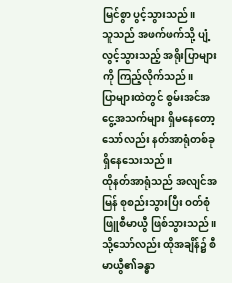မြင်စွာ ပွင့်သွားသည်။
သူသည် အဖက်ဖက်သို့ ပျံ့လွင့်သွားသည့် အရိုးပြာများကို ကြည့်လိုက်သည်။
ပြာများထဲတွင် စွမ်းအင်အငွေ့အသက်များ ရှိမနေတော့သော်လည်း နတ်အာရုံတစ်ခု ရှိနေသေးသည်။
ထိုနတ်အာရုံသည် အလျင်အမြန် စုစည်းသွားပြီး ဝတ်စုံဖြူစီမာယွီ ဖြစ်သွားသည်။ သို့သော်လည်း ထိုအချိန်၌ စီမာယွီ၏ခန္ဓာ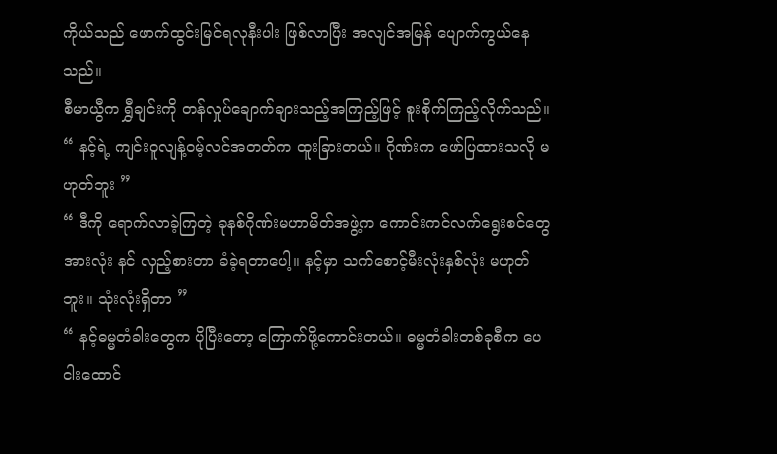ကိုယ်သည် ဖောက်ထွင်းမြင်ရလုနီးပါး ဖြစ်လာပြီး အလျင်အမြန် ပျောက်ကွယ်နေသည်။
စီမာယွီက ရွှီချင်းကို တန်လှုပ်ချောက်ချားသည့်အကြည့်ဖြင့် စူးစိုက်ကြည့်လိုက်သည်။
“ နင့်ရဲ့ ကျင်းဝူလျန့်ဝမ့်လင်အတတ်က ထူးခြားတယ်။ ဂိုဏ်းက ဖော်ပြထားသလို မဟုတ်ဘူး ”
“ ဒီကို ရောက်လာခဲ့ကြတဲ့ ခုနစ်ဂိုဏ်းမဟာမိတ်အဖွဲ့က ကောင်းကင်လက်ရွေးစင်တွေအားလုံး နင် လှည့်စားတာ ခံခဲ့ရတာပေါ့။ နင့်မှာ သက်စောင့်မီးလုံးနှစ်လုံး မဟုတ်ဘူး။ သုံးလုံးရှိတာ ”
“ နင့်ဓမ္မတံခါးတွေက ပိုပြီးတော့ ကြောက်ဖို့ကောင်းတယ်။ ဓမ္မတံခါးတစ်ခုစီက ပေငါးထောင်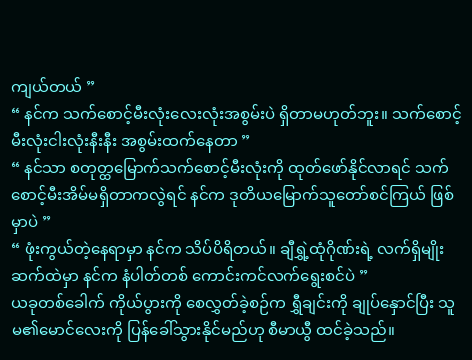ကျယ်တယ် ”
“ နင်က သက်စောင့်မီးလုံးလေးလုံးအစွမ်းပဲ ရှိတာမဟုတ်ဘူး။ သက်စောင့်မီးလုံးငါးလုံးနီးနီး အစွမ်းထက်နေတာ ”
“ နင်သာ စတုတ္ထမြောက်သက်စောင့်မီးလုံးကို ထုတ်ဖော်နိုင်လာရင် သက်စောင့်မီးအိမ်မရှိတာကလွဲရင် နင်က ဒုတိယမြောက်သူတော်စင်ကြယ် ဖြစ်မှာပဲ ”
“ ဖုံးကွယ်တဲ့နေရာမှာ နင်က သိပ်ပိရိတယ်။ ချီရွှဲ့ထုံဂိုဏ်းရဲ့ လက်ရှိမျိုးဆက်ထဲမှာ နင်က နံပါတ်တစ် ကောင်းကင်လက်ရွေးစင်ပဲ ”
ယခုတစ်ခေါက် ကိုယ်ပွားကို စေလွှတ်ခဲ့စဉ်က ရွှီချင်းကို ချုပ်နှောင်ပြီး သူမ၏မောင်လေးကို ပြန်ခေါ်သွားနိုင်မည်ဟု စီမာယွီ ထင်ခဲ့သည်။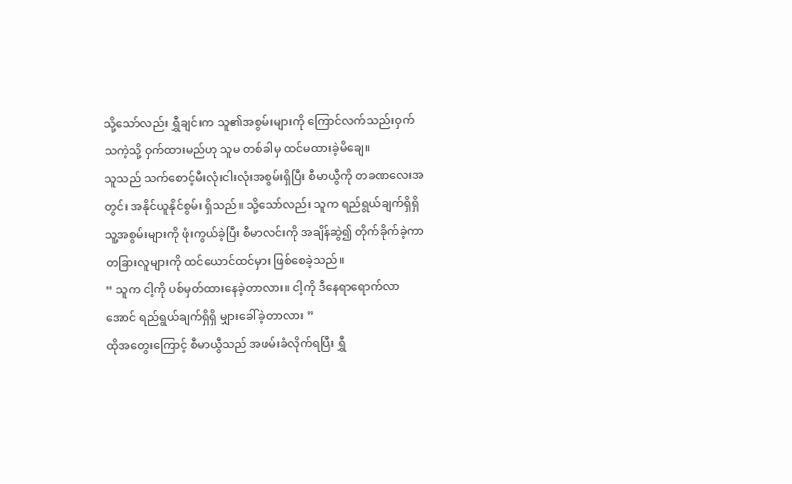သို့သော်လည်း ရွှီချင်းက သူ၏အစွမ်းများကို ကြောင်လက်သည်းဝှက်သကဲ့သို့ ဝှက်ထားမည်ဟု သူမ တစ်ခါမှ ထင်မထားခဲ့မိချေ။
သူသည် သက်စောင့်မီးလုံးငါးလုံးအစွမ်းရှိပြီး စီမာယွီကို တခဏလေးအတွင်း အနိုင်ယူနိုင်စွမ်း ရှိသည်။ သို့သော်လည်း သူက ရည်ရွယ်ချက်ရှိရှိ သူ့အစွမ်းများကို ဖုံးကွယ်ခဲ့ပြီး စီမာလင်းကို အချိန်ဆွဲ၍ တိုက်ခိုက်ခဲ့ကာ တခြားလူများကို ထင်ယောင်ထင်မှား ဖြစ်စေခဲ့သည်။
“ သူက ငါ့ကို ပစ်မှတ်ထားနေခဲ့တာလား။ ငါ့ကို ဒီနေရာရောက်လာအောင် ရည်ရွယ်ချက်ရှိရှိ မျှားခေါ်ခဲ့တာလား ”
ထိုအတွေးကြောင့် စီမာယွီသည် အဖမ်းခံလိုက်ရပြီး ရွှီ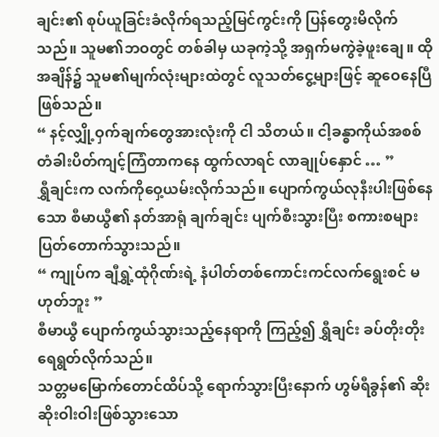ချင်း၏ စုပ်ယူခြင်းခံလိုက်ရသည့်မြင်ကွင်းကို ပြန်တွေးမိလိုက်သည်။ သူမ၏ဘဝတွင် တစ်ခါမှ ယခုကဲ့သို့ အရှက်မကွဲခဲ့ဖူးချေ။ ထိုအချိန်၌ သူမ၏မျက်လုံးများထဲတွင် လူသတ်ငွေ့များဖြင့် ဆူဝေနေပြီ ဖြစ်သည်။
“ နင့်လျှို့ဝှက်ချက်တွေအားလုံးကို ငါ သိတယ်။ ငါ့ခန္ဓာကိုယ်အစစ် တံခါးပိတ်ကျင့်ကြံတာကနေ ထွက်လာရင် လာချုပ်နှောင် … ”
ရွှီချင်းက လက်ကိုဝှေ့ယမ်းလိုက်သည်။ ပျောက်ကွယ်လုနီးပါးဖြစ်နေသော စီမာယွီ၏ နတ်အာရုံ ချက်ချင်း ပျက်စီးသွားပြီး စကားစများ ပြတ်တောက်သွားသည်။
“ ကျုပ်က ချီရွှဲ့ထုံဂိုဏ်းရဲ့ နံပါတ်တစ်ကောင်းကင်လက်ရွေးစင် မဟုတ်ဘူး ”
စီမာယွီ ပျောက်ကွယ်သွားသည့်နေရာကို ကြည့်၍ ရွှီချင်း ခပ်တိုးတိုး ရေရွတ်လိုက်သည်။
သတ္တမမြောက်တောင်ထိပ်သို့ ရောက်သွားပြီးနောက် ဟွမ်ရီခွန်၏ ဆိုးဆိုးဝါးဝါးဖြစ်သွားသော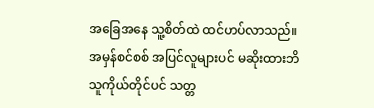အခြေအနေ သူ့စိတ်ထဲ ထင်ဟပ်လာသည်။
အမှန်စင်စစ် အပြင်လူများပင် မဆိုးထားဘိ သူကိုယ်တိုင်ပင် သတ္တ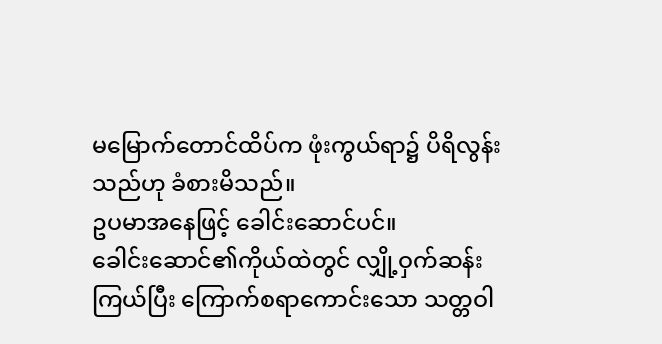မမြောက်တောင်ထိပ်က ဖုံးကွယ်ရာ၌ ပိရိလွန်းသည်ဟု ခံစားမိသည်။
ဥပမာအနေဖြင့် ခေါင်းဆောင်ပင်။
ခေါင်းဆောင်၏ကိုယ်ထဲတွင် လျှို့ဝှက်ဆန်းကြယ်ပြီး ကြောက်စရာကောင်းသော သတ္တဝါ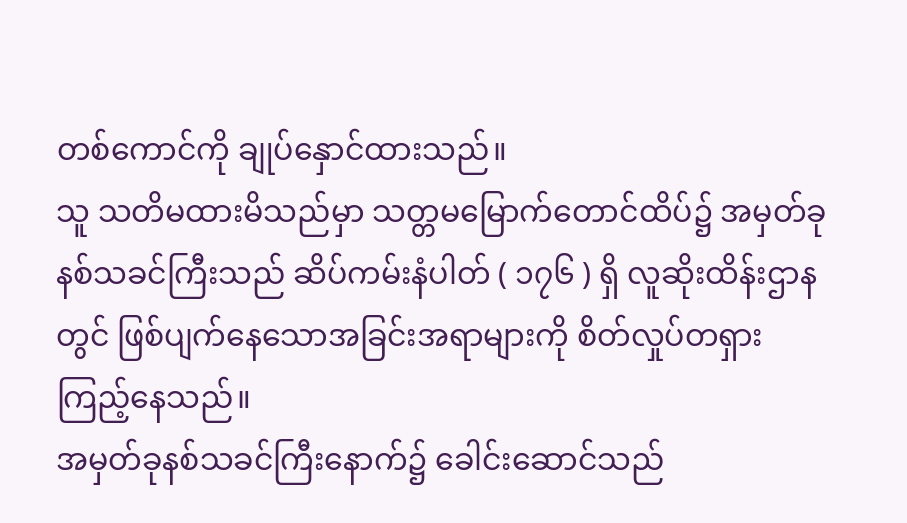တစ်ကောင်ကို ချုပ်နှောင်ထားသည်။
သူ သတိမထားမိသည်မှာ သတ္တမမြောက်တောင်ထိပ်၌ အမှတ်ခုနစ်သခင်ကြီးသည် ဆိပ်ကမ်းနံပါတ် ( ၁၇၆ ) ရှိ လူဆိုးထိန်းဌာနတွင် ဖြစ်ပျက်နေသောအခြင်းအရာများကို စိတ်လှုပ်တရှား ကြည့်နေသည်။
အမှတ်ခုနစ်သခင်ကြီးနောက်၌ ခေါင်းဆောင်သည်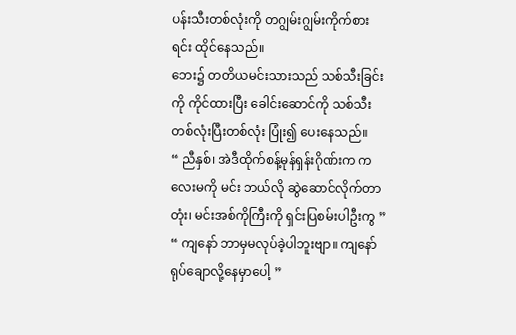ပန်းသီးတစ်လုံးကို တဂျွမ်းဂျွမ်းကိုက်စားရင်း ထိုင်နေသည်။
ဘေး၌ တတိယမင်းသားသည် သစ်သီးခြင်းကို ကိုင်ထားပြီး ခေါင်းဆောင်ကို သစ်သီးတစ်လုံးပြီးတစ်လုံး ပြုံး၍ ပေးနေသည်။
“ ညီနှစ်၊ အဲဒီထိုက်စန့်မုန်ရှန်းဂိုဏ်းက ကလေးမကို မင်း ဘယ်လို ဆွဲဆောင်လိုက်တာတုံး၊ မင်းအစ်ကိုကြီးကို ရှင်းပြစမ်းပါဦးကွ ”
“ ကျနော် ဘာမှမလုပ်ခဲ့ပါဘူးဗျာ။ ကျနော် ရုပ်ချောလို့နေမှာပေါ့ ”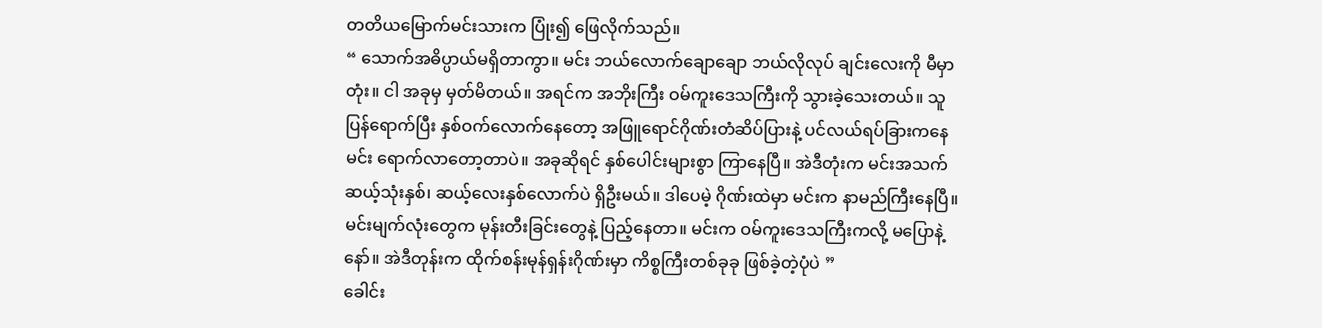တတိယမြောက်မင်းသားက ပြုံး၍ ဖြေလိုက်သည်။
“ သောက်အဓိပ္ပာယ်မရှိတာကွာ။ မင်း ဘယ်လောက်ချောချော ဘယ်လိုလုပ် ချင်းလေးကို မီမှာတုံး။ ငါ အခုမှ မှတ်မိတယ်။ အရင်က အဘိုးကြီး ဝမ်ကူးဒေသကြီးကို သွားခဲ့သေးတယ်။ သူ ပြန်ရောက်ပြီး နှစ်ဝက်လောက်နေတော့ အဖြူရောင်ဂိုဏ်းတံဆိပ်ပြားနဲ့ ပင်လယ်ရပ်ခြားကနေ မင်း ရောက်လာတော့တာပဲ။ အခုဆိုရင် နှစ်ပေါင်းများစွာ ကြာနေပြီ။ အဲဒီတုံးက မင်းအသက် ဆယ့်သုံးနှစ်၊ ဆယ့်လေးနှစ်လောက်ပဲ ရှိဦးမယ်။ ဒါပေမဲ့ ဂိုဏ်းထဲမှာ မင်းက နာမည်ကြီးနေပြီ။ မင်းမျက်လုံးတွေက မုန်းတီးခြင်းတွေနဲ့ ပြည့်နေတာ။ မင်းက ဝမ်ကူးဒေသကြီးကလို့ မပြောနဲ့နော်။ အဲဒီတုန်းက ထိုက်စန်းမုန်ရှန်းဂိုဏ်းမှာ ကိစ္စကြီးတစ်ခုခု ဖြစ်ခဲ့တဲ့ပုံပဲ ”
ခေါင်း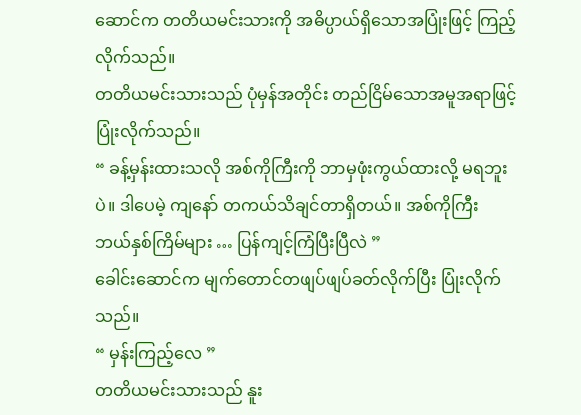ဆောင်က တတိယမင်းသားကို အဓိပ္ပာယ်ရှိသောအပြုံးဖြင့် ကြည့်လိုက်သည်။
တတိယမင်းသားသည် ပုံမှန်အတိုင်း တည်ငြိမ်သောအမူအရာဖြင့် ပြုံးလိုက်သည်။
“ ခန့်မှန်းထားသလို အစ်ကိုကြီးကို ဘာမှဖုံးကွယ်ထားလို့ မရဘူးပဲ။ ဒါပေမဲ့ ကျနော် တကယ်သိချင်တာရှိတယ်။ အစ်ကိုကြီး ဘယ်နှစ်ကြိမ်များ … ပြန်ကျင့်ကြံပြီးပြီလဲ ”
ခေါင်းဆောင်က မျက်တောင်တဖျပ်ဖျပ်ခတ်လိုက်ပြီး ပြုံးလိုက်သည်။
“ မှန်းကြည့်လေ ”
တတိယမင်းသားသည် နူး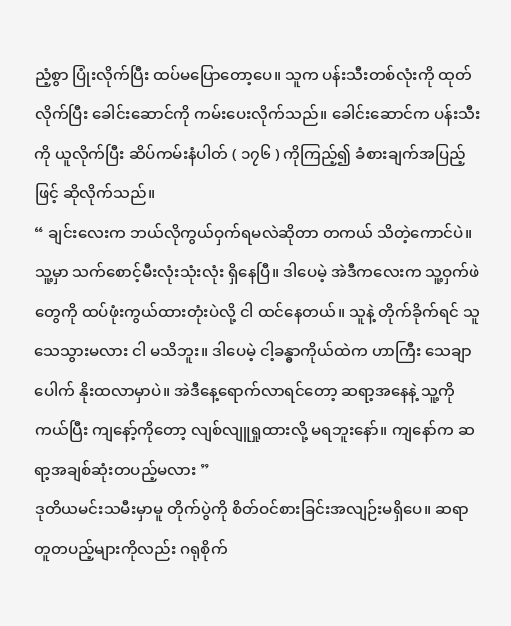ညံ့စွာ ပြုံးလိုက်ပြီး ထပ်မပြောတော့ပေ။ သူက ပန်းသီးတစ်လုံးကို ထုတ်လိုက်ပြီး ခေါင်းဆောင်ကို ကမ်းပေးလိုက်သည်။ ခေါင်းဆောင်က ပန်းသီးကို ယူလိုက်ပြီး ဆိပ်ကမ်းနံပါတ် ( ၁၇၆ ) ကိုကြည့်၍ ခံစားချက်အပြည့်ဖြင့် ဆိုလိုက်သည်။
“ ချင်းလေးက ဘယ်လိုကွယ်ဝှက်ရမလဲဆိုတာ တကယ် သိတဲ့ကောင်ပဲ။ သူ့မှာ သက်စောင့်မီးလုံးသုံးလုံး ရှိနေပြီ။ ဒါပေမဲ့ အဲဒီကလေးက သူ့ဝှက်ဖဲတွေကို ထပ်ဖုံးကွယ်ထားတုံးပဲလို့ ငါ ထင်နေတယ်။ သူနဲ့ တိုက်ခိုက်ရင် သူ သေသွားမလား ငါ မသိဘူး။ ဒါပေမဲ့ ငါ့ခန္ဓာကိုယ်ထဲက ဟာကြီး သေချာပေါက် နိုးထလာမှာပဲ။ အဲဒီနေ့ရောက်လာရင်တော့ ဆရာ့အနေနဲ့ သူ့ကို ကယ်ပြီး ကျနော့်ကိုတော့ လျစ်လျူရှုထားလို့ မရဘူးနော်။ ကျနော်က ဆရာ့အချစ်ဆုံးတပည့်မလား ”
ဒုတိယမင်းသမီးမှာမူ တိုက်ပွဲကို စိတ်ဝင်စားခြင်းအလျဉ်းမရှိပေ။ ဆရာတူတပည့်များကိုလည်း ဂရုစိုက်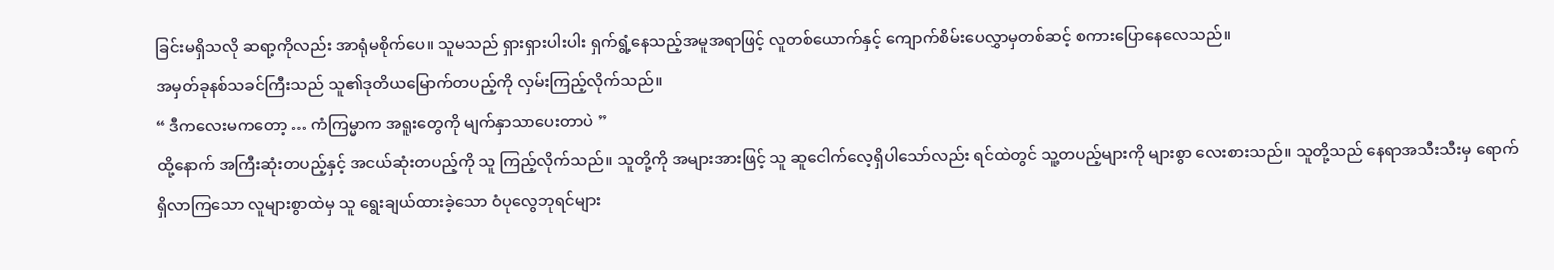ခြင်းမရှိသလို ဆရာ့ကိုလည်း အာရုံမစိုက်ပေ။ သူမသည် ရှားရှားပါးပါး ရှက်ရွံ့နေသည့်အမူအရာဖြင့် လူတစ်ယောက်နှင့် ကျောက်စိမ်းပေလွှာမှတစ်ဆင့် စကားပြောနေလေသည်။
အမှတ်ခုနစ်သခင်ကြီးသည် သူ၏ဒုတိယမြောက်တပည့်ကို လှမ်းကြည့်လိုက်သည်။
“ ဒီကလေးမကတော့ … ကံကြမ္မာက အရူးတွေကို မျက်နှာသာပေးတာပဲ ”
ထို့နောက် အကြီးဆုံးတပည့်နှင့် အငယ်ဆုံးတပည့်ကို သူ ကြည့်လိုက်သည်။ သူတို့ကို အများအားဖြင့် သူ ဆူငေါက်လေ့ရှိပါသော်လည်း ရင်ထဲတွင် သူ့တပည့်များကို များစွာ လေးစားသည်။ သူတို့သည် နေရာအသီးသီးမှ ရောက်ရှိလာကြသော လူများစွာထဲမှ သူ ရွေးချယ်ထားခဲ့သော ဝံပုလွေဘုရင်များ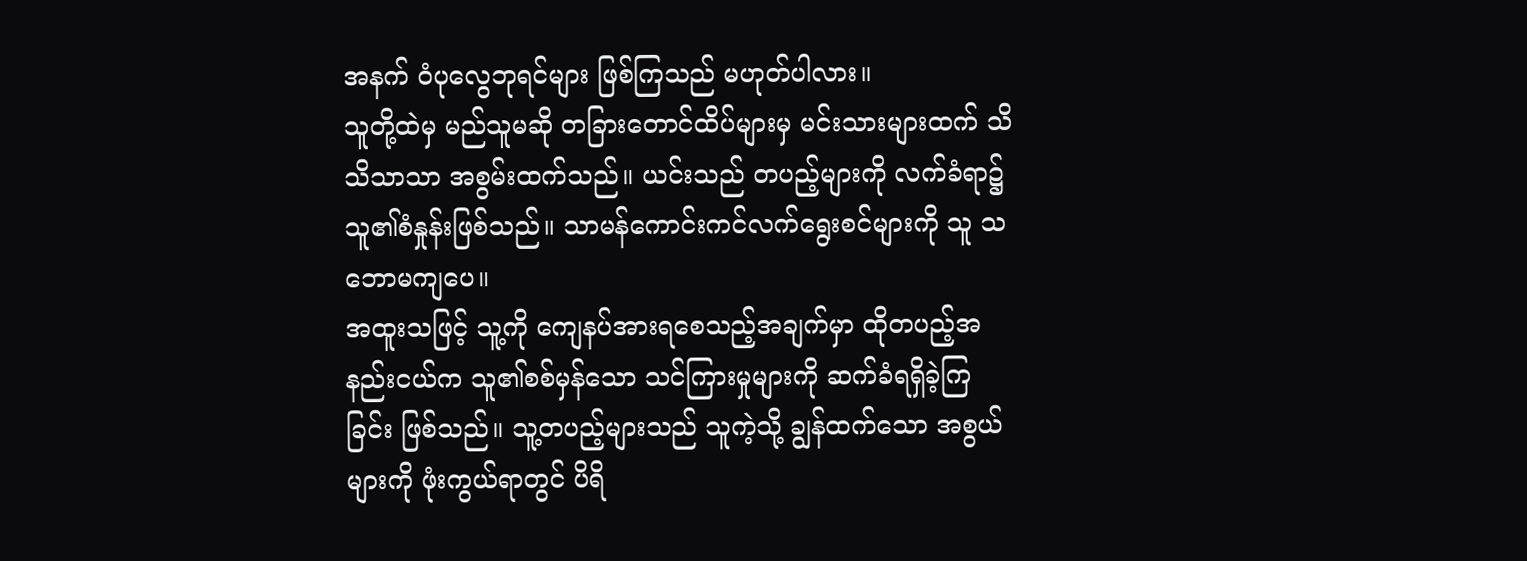အနက် ဝံပုလွေဘုရင်များ ဖြစ်ကြသည် မဟုတ်ပါလား။
သူတို့ထဲမှ မည်သူမဆို တခြားတောင်ထိပ်များမှ မင်းသားများထက် သိသိသာသာ အစွမ်းထက်သည်။ ယင်းသည် တပည့်များကို လက်ခံရာ၌ သူ၏စံနှုန်းဖြစ်သည်။ သာမန်ကောင်းကင်လက်ရွေးစင်များကို သူ သဘောမကျပေ။
အထူးသဖြင့် သူ့ကို ကျေနပ်အားရစေသည့်အချက်မှာ ထိုတပည့်အနည်းငယ်က သူ၏စစ်မှန်သော သင်ကြားမှုများကို ဆက်ခံရရှိခဲ့ကြခြင်း ဖြစ်သည်။ သူ့တပည့်များသည် သူကဲ့သို့ ချွန်ထက်သော အစွယ်များကို ဖုံးကွယ်ရာတွင် ပိရိ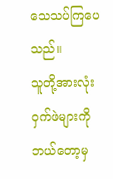သေသပ်ကြပေသည်။
သူတို့အားလုံး ဝှက်ဖဲများကို ဘယ်တော့မှ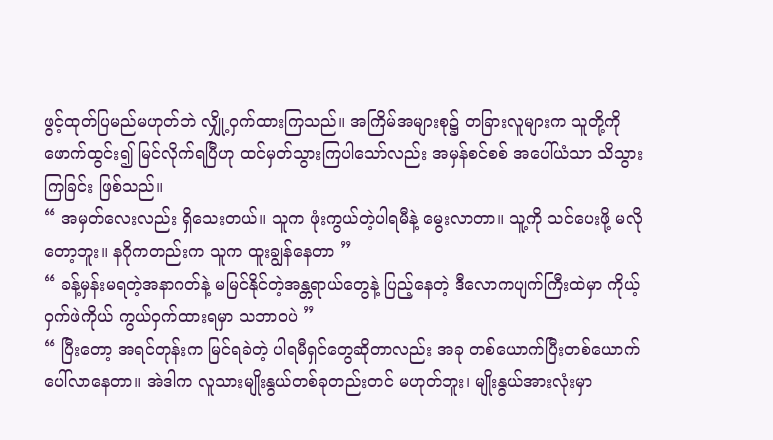ဖွင့်ထုတ်ပြမည်မဟုတ်ဘဲ လျှို့ဝှက်ထားကြသည်။ အကြိမ်အများစု၌ တခြားလူများက သူတို့ကို ဖောက်ထွင်း၍ မြင်လိုက်ရပြီဟု ထင်မှတ်သွားကြပါသော်လည်း အမှန်စင်စစ် အပေါ်ယံသာ သိသွားကြခြင်း ဖြစ်သည်။
“ အမှတ်လေးလည်း ရှိသေးတယ်။ သူက ဖုံးကွယ်တဲ့ပါရမီနဲ့ မွေးလာတာ။ သူ့ကို သင်ပေးဖို့ မလိုတော့ဘူး။ နဂိုကတည်းက သူက ထူးချွန်နေတာ ”
“ ခန့်မှန်းမရတဲ့အနာဂတ်နဲ့ မမြင်နိုင်တဲ့အန္တရာယ်တွေနဲ့ ပြည့်နေတဲ့ ဒီလောကပျက်ကြီးထဲမှာ ကိုယ့်ဝှက်ဖဲကိုယ် ကွယ်ဝှက်ထားရမှာ သဘာဝပဲ ”
“ ပြီးတော့ အရင်တုန်းက မြင်ရခဲတဲ့ ပါရမီရှင်တွေဆိုတာလည်း အခု တစ်ယောက်ပြီးတစ်ယောက် ပေါ်လာနေတာ။ အဲဒါက လူသားမျိုးနွယ်တစ်ခုတည်းတင် မဟုတ်ဘူး၊ မျိုးနွယ်အားလုံးမှာ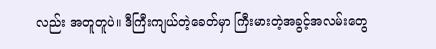လည်း အတူတူပဲ။ ဒီကြီးကျယ်တဲ့ခေတ်မှာ ကြီးမားတဲ့အခွင့်အလမ်းတွေ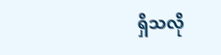ရှိသလို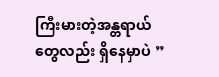ကြီးမားတဲ့အန္တရာယ်တွေလည်း ရှိနေမှာပဲ ”